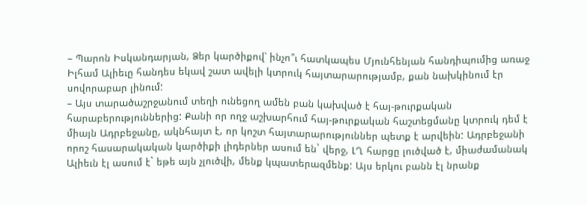– Պարոն Իսկանդարյան, Ձեր կարծիքով՝ ինչո՞ւ հատկապես Մյունհենյան հանդիպումից առաջ Իլհամ Ալիեւը հանդես եկավ շատ ավելի կտրուկ հայտարարությամբ, քան նախկինում էր սովորաբար լինում:
– Այս տարածաշրջանում տեղի ունեցող ամեն բան կախված է հայ-թուրքական հարաբերություններից: Քանի որ ողջ աշխարհում հայ-թուրքական հաշտեցմանը կտրուկ դեմ է միայն Ադրբեջանը, ակնհայտ է, որ կոշտ հայտարարություններ պետք է արվեին: Ադրբեջանի որոշ հասարակական կարծիքի լիդերներ ասում են` վերջ, ԼՂ հարցը լուծված է, միաժամանակ Ալիեւն էլ ասում է` եթե այն չլուծվի, մենք կպատերազմենք: Այս երկու բանն էլ նրանք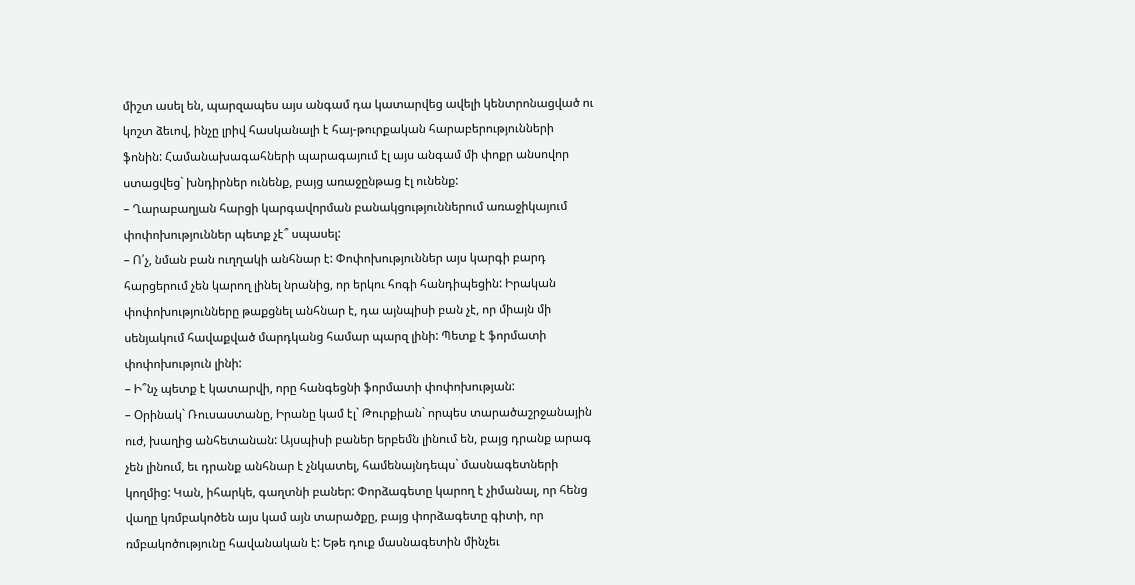միշտ ասել են, պարզապես այս անգամ դա կատարվեց ավելի կենտրոնացված ու կոշտ ձեւով, ինչը լրիվ հասկանալի է հայ-թուրքական հարաբերությունների ֆոնին: Համանախագահների պարագայում էլ այս անգամ մի փոքր անսովոր ստացվեց` խնդիրներ ունենք, բայց առաջընթաց էլ ունենք:
– Ղարաբաղյան հարցի կարգավորման բանակցություններում առաջիկայում փոփոխություններ պետք չէ՞ սպասել:
– Ո՛չ, նման բան ուղղակի անհնար է: Փոփոխություններ այս կարգի բարդ հարցերում չեն կարող լինել նրանից, որ երկու հոգի հանդիպեցին: Իրական փոփոխությունները թաքցնել անհնար է, դա այնպիսի բան չէ, որ միայն մի սենյակում հավաքված մարդկանց համար պարզ լինի: Պետք է ֆորմատի փոփոխություն լինի:
– Ի՞նչ պետք է կատարվի, որը հանգեցնի ֆորմատի փոփոխության:
– Օրինակ` Ռուսաստանը, Իրանը կամ էլ` Թուրքիան` որպես տարածաշրջանային ուժ, խաղից անհետանան: Այսպիսի բաներ երբեմն լինում են, բայց դրանք արագ չեն լինում, եւ դրանք անհնար է չնկատել, համենայնդեպս` մասնագետների կողմից: Կան, իհարկե, գաղտնի բաներ: Փորձագետը կարող է չիմանալ, որ հենց վաղը կռմբակոծեն այս կամ այն տարածքը, բայց փորձագետը գիտի, որ ռմբակոծությունը հավանական է: Եթե դուք մասնագետին մինչեւ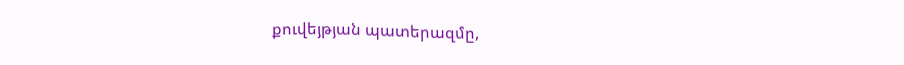քուվեյթյան պատերազմը,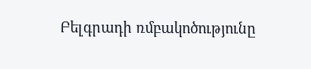Բելգրադի ռմբակոծությունը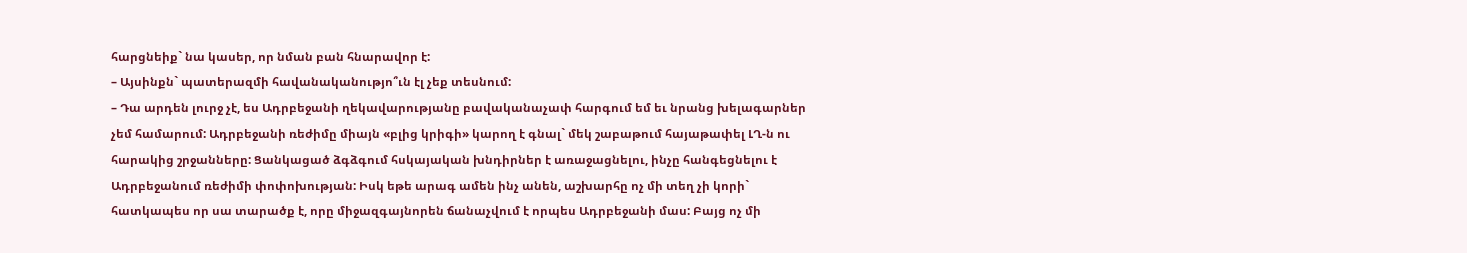հարցնեիք` նա կասեր, որ նման բան հնարավոր է:
– Այսինքն` պատերազմի հավանականությո՞ւն էլ չեք տեսնում:
– Դա արդեն լուրջ չէ, ես Ադրբեջանի ղեկավարությանը բավականաչափ հարգում եմ եւ նրանց խելագարներ չեմ համարում: Ադրբեջանի ռեժիմը միայն «բլից կրիգի» կարող է գնալ` մեկ շաբաթում հայաթափել ԼՂ-ն ու հարակից շրջանները: Ցանկացած ձգձգում հսկայական խնդիրներ է առաջացնելու, ինչը հանգեցնելու է Ադրբեջանում ռեժիմի փոփոխության: Իսկ եթե արագ ամեն ինչ անեն, աշխարհը ոչ մի տեղ չի կորի` հատկապես որ սա տարածք է, որը միջազգայնորեն ճանաչվում է որպես Ադրբեջանի մաս: Բայց ոչ մի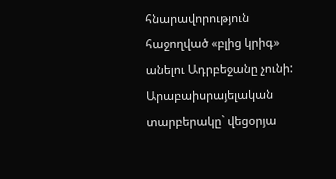հնարավորություն հաջողված «բլից կրիգ» անելու Ադրբեջանը չունի: Արաբաիսրայելական տարբերակը` վեցօրյա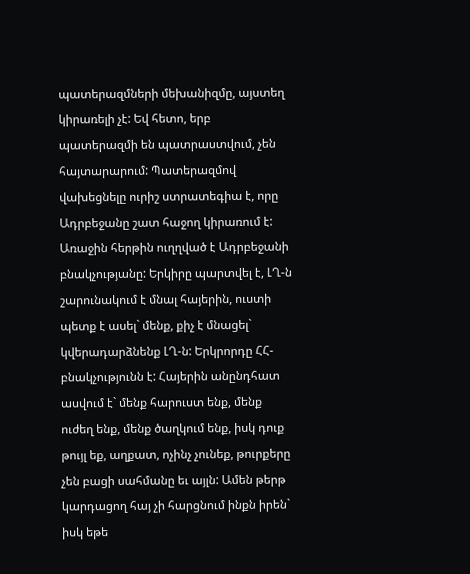պատերազմների մեխանիզմը, այստեղ կիրառելի չէ: Եվ հետո, երբ պատերազմի են պատրաստվում, չեն հայտարարում: Պատերազմով վախեցնելը ուրիշ ստրատեգիա է, որը Ադրբեջանը շատ հաջող կիրառում է: Առաջին հերթին ուղղված է Ադրբեջանի բնակչությանը: Երկիրը պարտվել է, ԼՂ-ն շարունակում է մնալ հայերին, ուստի պետք է ասել` մենք, քիչ է մնացել` կվերադարձնենք ԼՂ-ն: Երկրորդը ՀՀ- բնակչությունն է: Հայերին անընդհատ ասվում է` մենք հարուստ ենք, մենք ուժեղ ենք, մենք ծաղկում ենք, իսկ դուք թույլ եք, աղքատ, ոչինչ չունեք, թուրքերը չեն բացի սահմանը եւ այլն: Ամեն թերթ կարդացող հայ չի հարցնում ինքն իրեն` իսկ եթե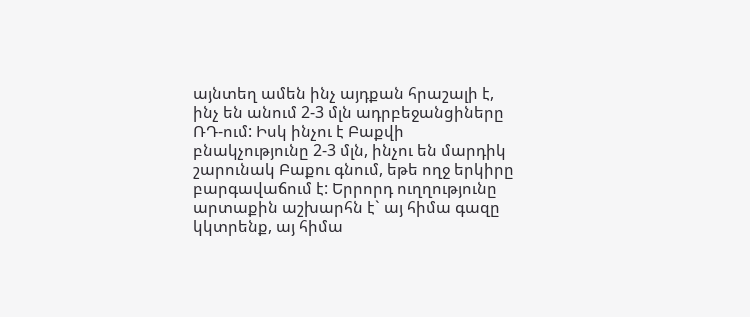այնտեղ ամեն ինչ այդքան հրաշալի է, ինչ են անում 2-3 մլն ադրբեջանցիները ՌԴ-ում: Իսկ ինչու է Բաքվի բնակչությունը 2-3 մլն, ինչու են մարդիկ շարունակ Բաքու գնում, եթե ողջ երկիրը բարգավաճում է: Երրորդ ուղղությունը արտաքին աշխարհն է` այ հիմա գազը կկտրենք, այ հիմա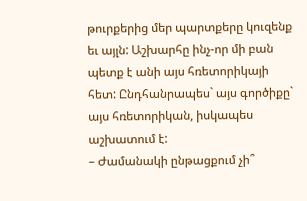թուրքերից մեր պարտքերը կուզենք եւ այլն: Աշխարհը ինչ-որ մի բան պետք է անի այս հռետորիկայի հետ: Ընդհանրապես` այս գործիքը` այս հռետորիկան, իսկապես աշխատում է:
– Ժամանակի ընթացքում չի՞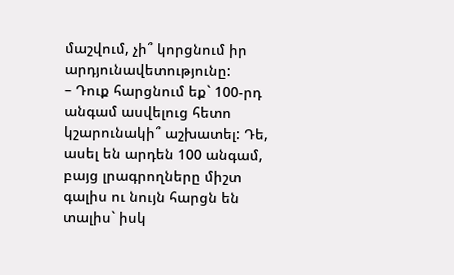մաշվում, չի՞ կորցնում իր արդյունավետությունը:
– Դուք հարցնում եք` 100-րդ անգամ ասվելուց հետո կշարունակի՞ աշխատել: Դե, ասել են արդեն 100 անգամ, բայց լրագրողները միշտ գալիս ու նույն հարցն են տալիս` իսկ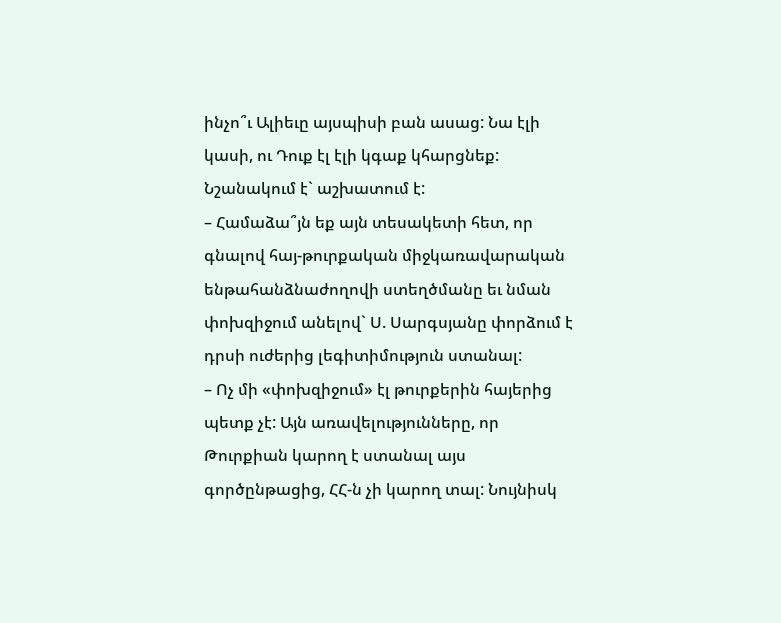ինչո՞ւ Ալիեւը այսպիսի բան ասաց: Նա էլի կասի, ու Դուք էլ էլի կգաք կհարցնեք: Նշանակում է` աշխատում է:
– Համաձա՞յն եք այն տեսակետի հետ, որ գնալով հայ-թուրքական միջկառավարական ենթահանձնաժողովի ստեղծմանը եւ նման փոխզիջում անելով` Ս. Սարգսյանը փորձում է դրսի ուժերից լեգիտիմություն ստանալ:
– Ոչ մի «փոխզիջում» էլ թուրքերին հայերից պետք չէ: Այն առավելությունները, որ Թուրքիան կարող է ստանալ այս գործընթացից, ՀՀ-ն չի կարող տալ: Նույնիսկ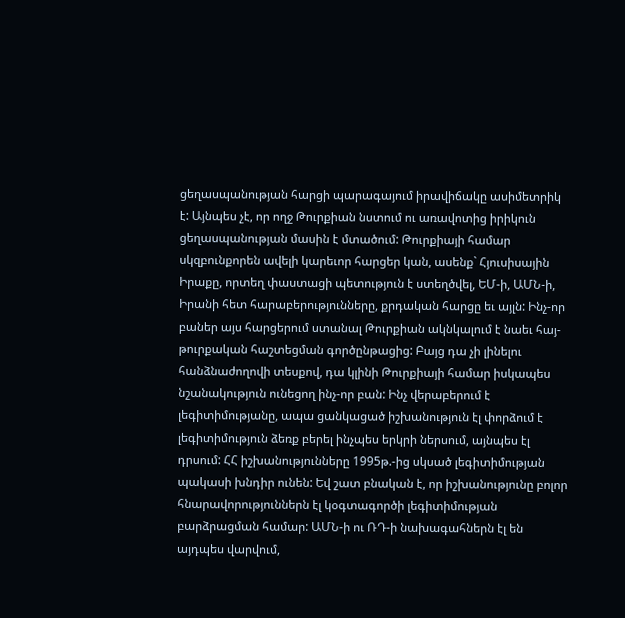ցեղասպանության հարցի պարագայում իրավիճակը ասիմետրիկ է: Այնպես չէ, որ ողջ Թուրքիան նստում ու առավոտից իրիկուն ցեղասպանության մասին է մտածում: Թուրքիայի համար սկզբունքորեն ավելի կարեւոր հարցեր կան, ասենք` Հյուսիսային Իրաքը, որտեղ փաստացի պետություն է ստեղծվել, ԵՄ-ի, ԱՄՆ-ի, Իրանի հետ հարաբերությունները, քրդական հարցը եւ այլն: Ինչ-որ բաներ այս հարցերում ստանալ Թուրքիան ակնկալում է նաեւ հայ-թուրքական հաշտեցման գործընթացից: Բայց դա չի լինելու հանձնաժողովի տեսքով, դա կլինի Թուրքիայի համար իսկապես նշանակություն ունեցող ինչ-որ բան: Ինչ վերաբերում է լեգիտիմությանը, ապա ցանկացած իշխանություն էլ փորձում է լեգիտիմություն ձեռք բերել ինչպես երկրի ներսում, այնպես էլ դրսում: ՀՀ իշխանությունները 1995թ.-ից սկսած լեգիտիմության պակասի խնդիր ունեն: Եվ շատ բնական է, որ իշխանությունը բոլոր հնարավորություններն էլ կօգտագործի լեգիտիմության բարձրացման համար: ԱՄՆ-ի ու ՌԴ-ի նախագահներն էլ են այդպես վարվում,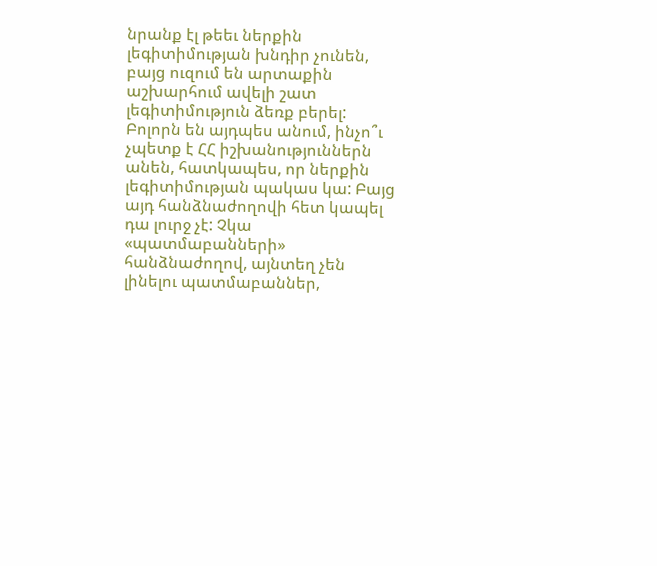նրանք էլ թեեւ ներքին լեգիտիմության խնդիր չունեն, բայց ուզում են արտաքին աշխարհում ավելի շատ լեգիտիմություն ձեռք բերել: Բոլորն են այդպես անում, ինչո՞ւ չպետք է ՀՀ իշխանություններն անեն, հատկապես, որ ներքին լեգիտիմության պակաս կա: Բայց այդ հանձնաժողովի հետ կապել դա լուրջ չէ: Չկա «պատմաբանների» հանձնաժողով, այնտեղ չեն լինելու պատմաբաններ,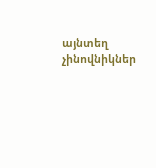այնտեղ չինովնիկներ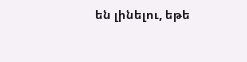են լինելու, եթե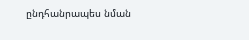ընդհանրապես նման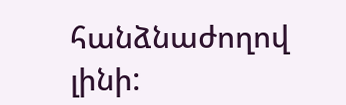հանձնաժողով լինի: